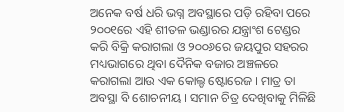ଅନେକ ବର୍ଷ ଧରି ଭଗ୍ନ ଅବସ୍ଥାରେ ପଡ଼ି ରହିବା ପରେ ୨୦୦୧ରେ ଏହି ଶୀତଳ ଭଣ୍ଡାରର ଯନ୍ତ୍ରାଂଶ ଟେଣ୍ଡର କରି ବିକ୍ରି କରାଗଲା ଓ ୨୦୦୬ରେ ଜୟପୁର ସହରର ମଧ୍ୟଭାଗରେ ଥିବା ଦୈନିକ ବଜାର ଅଞ୍ଚଳରେ କରାଗଲା ଆଉ ଏକ କୋଲ୍ଡ ଷ୍ଟୋରେଜ । ମାତ୍ର ତା ଅବସ୍ଥା ବି ଶୋଚନୀୟ । ସମାନ ଚିତ୍ର ଦେଖିବାକୁ ମିଳିଛି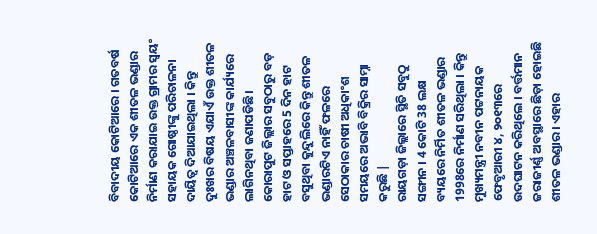ବିବାଦୀୟ କୋଟିଆରେ । ଗତବର୍ଷ କୋଟିଆରେ ଏକ ଶୀତଳ ଭଣ୍ଡାର ନିର୍ମାଣ କରାଯାଇ ଉକ୍ତ ଗ୍ରାମର ସ୍ବୟଂ ସହାୟକ ଗୋଷ୍ଠୀଙ୍କୁ ପରିଚାଳନା ଦାୟିତ୍ବ ଦିଆଯାଇଥିଲା । କିନ୍ତୁ ଦୁଃଖର ବିଷୟ ଏଯାଏଁ ଉକ୍ତ ଶୀତଳ ଭଣ୍ଡାର ଅଞ୍ଚଳବାସୀଙ୍କ କାର୍ଯ୍ୟରେ ଲାଗିନଥିବା ଜଣାପଡିଛି। କୋରାପୁଟ ଜିଲ୍ଲାର ସବୁଠାରୁ ବଡ଼ ହାଟ ଓ ସପ୍ତାହରେ 5 ଦିନ ହାଟ ବସୁଥିବା କୁନ୍ଦୁଲିରେ କିନ୍ତୁ ଶୀତଳ ଭଣ୍ଡାରଟିଏ ନାହିଁ ଫଳରେ ସେଠାକାର ଚାଷୀ ଅଧିକାଂଶ ସମୟରେ ଅଭାବି ବିକ୍ରିର ସାମ୍ନା କରୁଛି |
ରାୟଗଡ଼ା ଜିଲ୍ଲାରେ ସ୍ଥିତି ସବୁଠୁ ସଙ୍ଗୀନ । 4 କୋଟି 38 ଲକ୍ଷ ବ୍ୟୟରେ ନିର୍ମିତ ଶୀତଳ ଭଣ୍ଡାର 1998ରେ ନିର୍ମାଣ ସରିଥିଲା । କିନ୍ତୁ ମୁଖ୍ୟମନ୍ତ୍ରୀ ନବୀନ ପଟ୍ଟନାୟକ ଫେବୃଆରୀ ୪, ୨୦୧୩ରେ ଉଦଘାଟନ କରିଥିଲେ । ବର୍ତ୍ତମାନ ଜରାଜୀର୍ଣ୍ଣ ଅବସ୍ଥାରେ ଛିଡ଼ା ହୋଇଛି ଶୀତଳ ଭଣ୍ଡାର । ଏହାର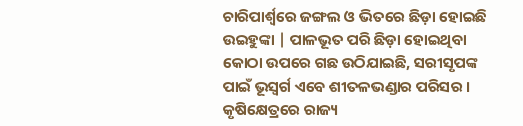ଚାରିପାର୍ଶ୍ବରେ ଜଙ୍ଗଲ ଓ ଭିତରେ ଛିଡ଼ା ହୋଇଛି ଉଇହୁଙ୍କା | ପାଳଭୂତ ପରି ଛିଡ଼ା ହୋଇଥିବା କୋଠା ଉପରେ ଗଛ ଉଠିଯାଇଛି, ସରୀସୃପଙ୍କ ପାଇଁ ଭୂସ୍ୱର୍ଗ ଏବେ ଶୀତଳଭଣ୍ଡାର ପରିସର । କୃଷିକ୍ଷେତ୍ରରେ ରାଜ୍ୟ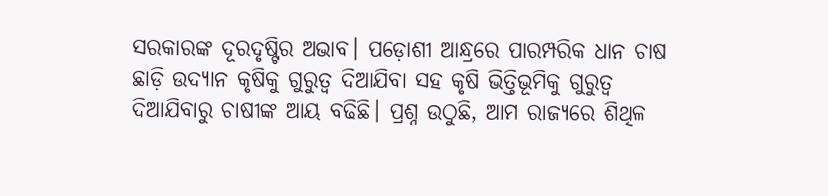ସରକାରଙ୍କ ଦୂରଦୃଷ୍ଟିର ଅଭାବ। ପଡ଼ୋଶୀ ଆନ୍ଧ୍ରରେ ପାରମ୍ପରିକ ଧାନ ଚାଷ ଛାଡ଼ି ଉଦ୍ୟାନ କୃଷିକୁ ଗୁରୁତ୍ବ ଦିଆଯିବା ସହ କୃଷି ଭିତ୍ତିଭୂମିକୁ ଗୁରୁତ୍ବ ଦିଆଯିବାରୁ ଚାଷୀଙ୍କ ଆୟ ବଢିଛି। ପ୍ରଶ୍ନ ଉଠୁଛି, ଆମ ରାଜ୍ୟରେ ଶିଥିଳ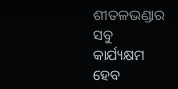ଶୀତଳଭଣ୍ଡାର ସବୁ କାର୍ଯ୍ୟକ୍ଷମ ହେବ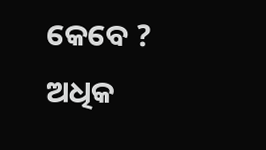କେବେ ?
ଅଧିକ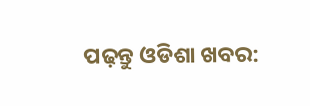ପଢ଼ନ୍ତୁ ଓଡିଶା ଖବର: